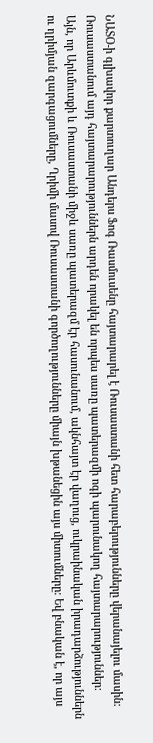ՆԱՏՕ-ի գլխավոր քարտուղար Անդերս Ֆոգ Ռասմուսենը հայտարարել է Ռուսաստանի հետ հարաբերությունները վերանայելու մասին: Ռուսաստանում այդ հայտարարություններն արդեն որակել են որպես սառը պատերազմի ոգի պարունակող հայտարարություններ:
Այն, որ Արևմուտքի և Ռուսաստանի միջև սառը պատերազմ էր հասունանում, ակնհայտ էր վաղուց, ուկրաինական իրադարձություններն ու ղրիմյան զարգացումները, Ղրիմի մասով Ռուսաստանի գործողությունները միայն խթանեցին այս միտումները: Եվ բնական է, որ այս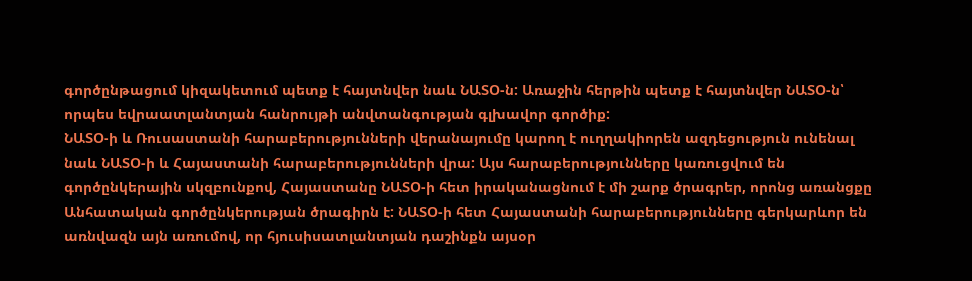գործընթացում կիզակետում պետք է հայտնվեր նաև ՆԱՏՕ-ն: Առաջին հերթին պետք է հայտնվեր ՆԱՏՕ-ն՝ որպես եվրաատլանտյան հանրույթի անվտանգության գլխավոր գործիք:
ՆԱՏՕ-ի և Ռուսաստանի հարաբերությունների վերանայումը կարող է ուղղակիորեն ազդեցություն ունենալ նաև ՆԱՏՕ-ի և Հայաստանի հարաբերությունների վրա: Այս հարաբերությունները կառուցվում են գործընկերային սկզբունքով, Հայաստանը ՆԱՏՕ-ի հետ իրականացնում է մի շարք ծրագրեր, որոնց առանցքը Անհատական գործընկերության ծրագիրն է: ՆԱՏՕ-ի հետ Հայաստանի հարաբերությունները գերկարևոր են առնվազն այն առումով, որ հյուսիսատլանտյան դաշինքն այսօր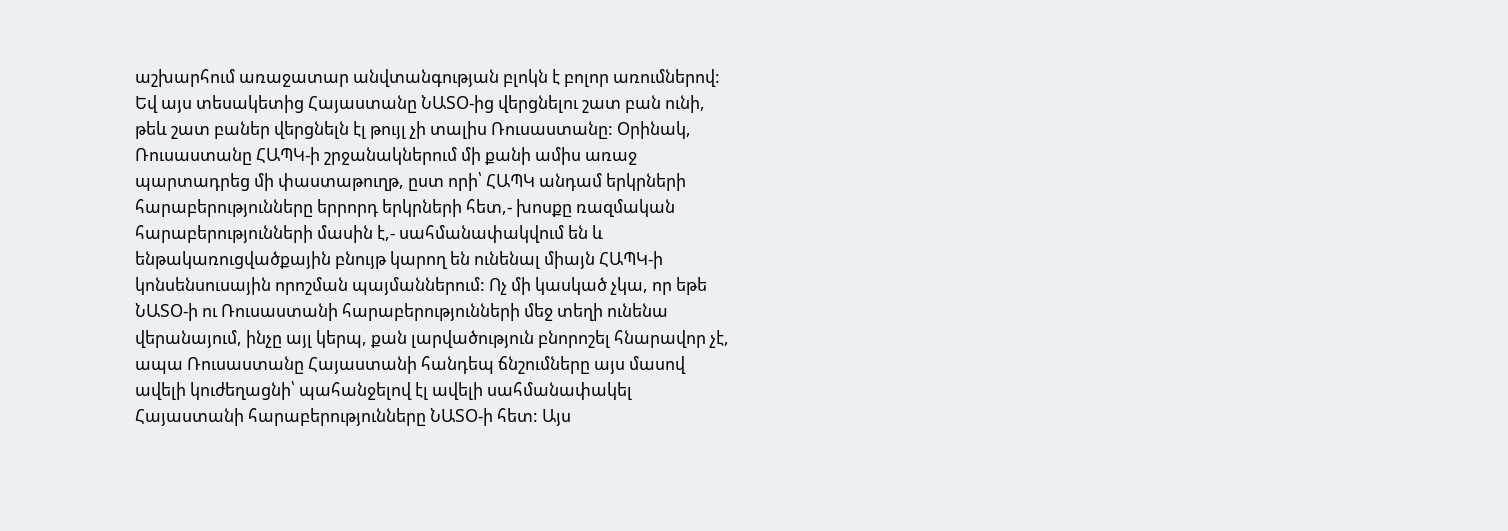աշխարհում առաջատար անվտանգության բլոկն է բոլոր առումներով: Եվ այս տեսակետից Հայաստանը ՆԱՏՕ-ից վերցնելու շատ բան ունի, թեև շատ բաներ վերցնելն էլ թույլ չի տալիս Ռուսաստանը: Օրինակ, Ռուսաստանը ՀԱՊԿ-ի շրջանակներում մի քանի ամիս առաջ պարտադրեց մի փաստաթուղթ, ըստ որի՝ ՀԱՊԿ անդամ երկրների հարաբերությունները երրորդ երկրների հետ,- խոսքը ռազմական հարաբերությունների մասին է,- սահմանափակվում են և ենթակառուցվածքային բնույթ կարող են ունենալ միայն ՀԱՊԿ-ի կոնսենսուսային որոշման պայմաններում: Ոչ մի կասկած չկա, որ եթե ՆԱՏՕ-ի ու Ռուսաստանի հարաբերությունների մեջ տեղի ունենա վերանայում, ինչը այլ կերպ, քան լարվածություն բնորոշել հնարավոր չէ, ապա Ռուսաստանը Հայաստանի հանդեպ ճնշումները այս մասով ավելի կուժեղացնի՝ պահանջելով էլ ավելի սահմանափակել Հայաստանի հարաբերությունները ՆԱՏՕ-ի հետ: Այս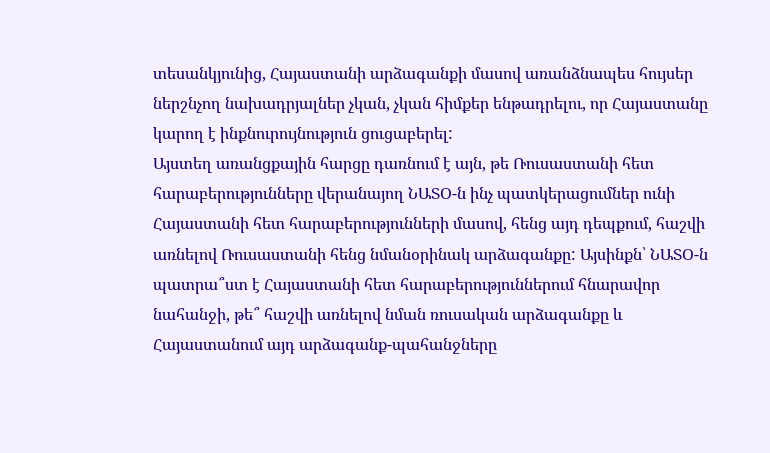տեսանկյունից, Հայաստանի արձագանքի մասով առանձնապես հույսեր ներշնչող նախադրյալներ չկան, չկան հիմքեր ենթադրելու, որ Հայաստանը կարող է ինքնուրույնություն ցուցաբերել:
Այստեղ առանցքային հարցը դառնում է այն, թե Ռուսաստանի հետ հարաբերությունները վերանայող ՆԱՏՕ-ն ինչ պատկերացումներ ունի Հայաստանի հետ հարաբերությունների մասով, հենց այդ դեպքում, հաշվի առնելով Ռուսաստանի հենց նմանօրինակ արձագանքը: Այսինքն՝ ՆԱՏՕ-ն պատրա՞ստ է Հայաստանի հետ հարաբերություններում հնարավոր նահանջի, թե՞ հաշվի առնելով նման ռուսական արձագանքը և Հայաստանում այդ արձագանք-պահանջները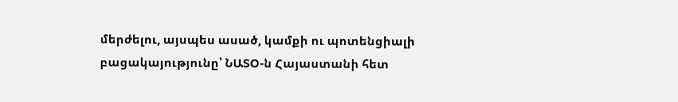մերժելու, այսպես ասած, կամքի ու պոտենցիալի բացակայությունը՝ ՆԱՏՕ-ն Հայաստանի հետ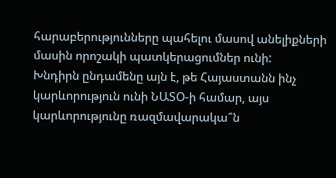հարաբերությունները պահելու մասով անելիքների մասին որոշակի պատկերացումներ ունի:
Խնդիրն ընդամենը այն է, թե Հայաստանն ինչ կարևորություն ունի ՆԱՏՕ-ի համար, այս կարևորությունը ռազմավարակա՞ն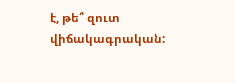է, թե՞ զուտ վիճակագրական: